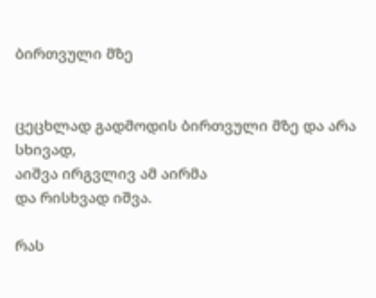ბირთვული მზე


ცეცხლად გადმოდის ბირთვული მზე და არა სხივად,
აიშვა ირგვლივ ამ აირმა
და რისხვად იშვა.

რას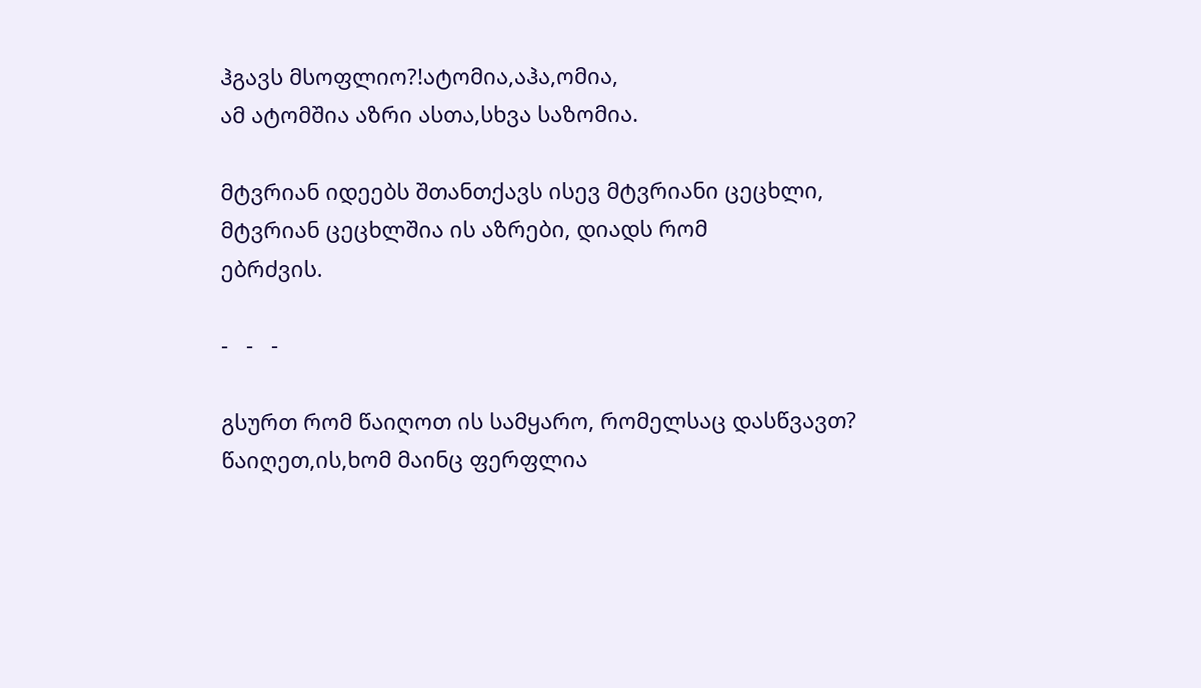ჰგავს მსოფლიო?!ატომია,აჰა,ომია,
ამ ატომშია აზრი ასთა,სხვა საზომია.

მტვრიან იდეებს შთანთქავს ისევ მტვრიანი ცეცხლი,
მტვრიან ცეცხლშია ის აზრები, დიადს რომ
ებრძვის.

-   -   -

გსურთ რომ წაიღოთ ის სამყარო, რომელსაც დასწვავთ? წაიღეთ,ის,ხომ მაინც ფერფლია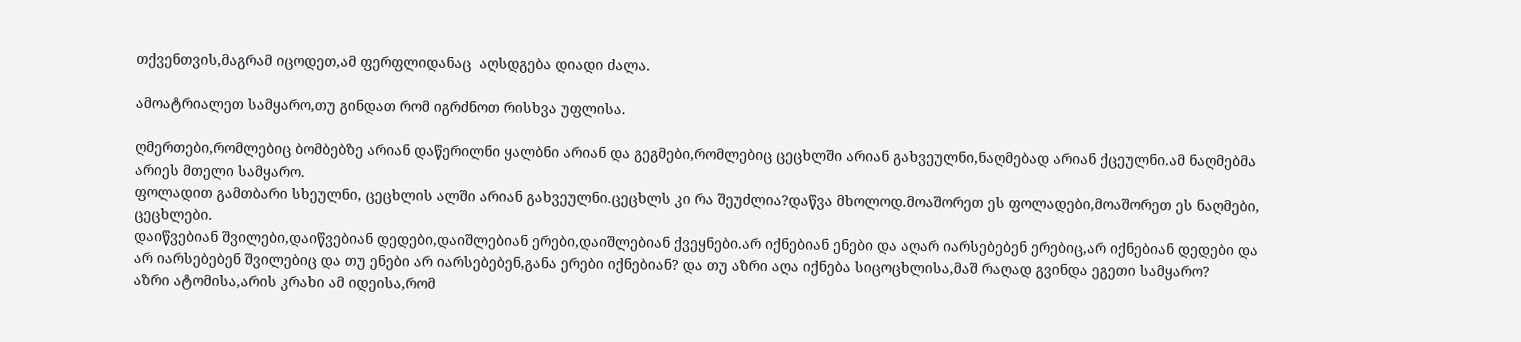თქვენთვის,მაგრამ იცოდეთ,ამ ფერფლიდანაც  აღსდგება დიადი ძალა.

ამოატრიალეთ სამყარო,თუ გინდათ რომ იგრძნოთ რისხვა უფლისა.

ღმერთები,რომლებიც ბომბებზე არიან დაწერილნი ყალბნი არიან და გეგმები,რომლებიც ცეცხლში არიან გახვეულნი,ნაღმებად არიან ქცეულნი.ამ ნაღმებმა არიეს მთელი სამყარო.
ფოლადით გამთბარი სხეულნი, ცეცხლის ალში არიან გახვეულნი.ცეცხლს კი რა შეუძლია?დაწვა მხოლოდ.მოაშორეთ ეს ფოლადები,მოაშორეთ ეს ნაღმები, ცეცხლები.
დაიწვებიან შვილები,დაიწვებიან დედები,დაიშლებიან ერები,დაიშლებიან ქვეყნები.არ იქნებიან ენები და აღარ იარსებებენ ერებიც,არ იქნებიან დედები და არ იარსებებენ შვილებიც და თუ ენები არ იარსებებენ,განა ერები იქნებიან? და თუ აზრი აღა იქნება სიცოცხლისა,მაშ რაღად გვინდა ეგეთი სამყარო?
აზრი ატომისა,არის კრახი ამ იდეისა,რომ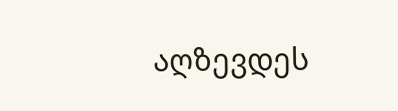აღზევდეს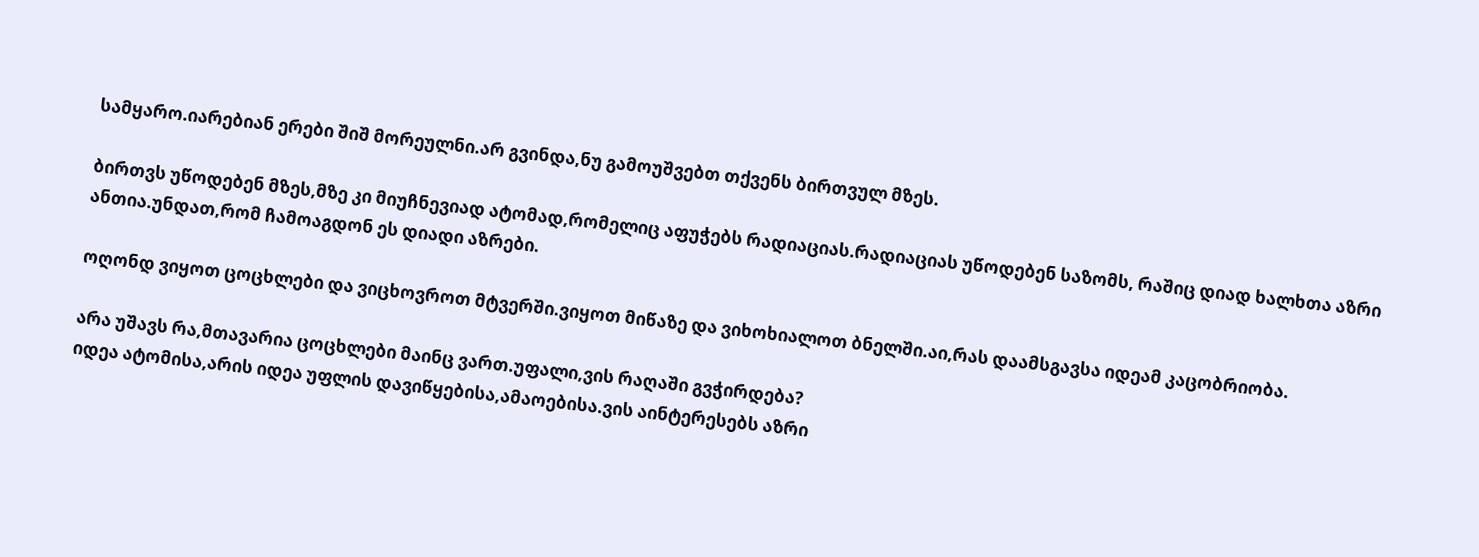სამყარო.იარებიან ერები შიშ მორეულნი.არ გვინდა,ნუ გამოუშვებთ თქვენს ბირთვულ მზეს.

ბირთვს უწოდებენ მზეს,მზე კი მიუჩნევიად ატომად,რომელიც აფუჭებს რადიაციას.რადიაციას უწოდებენ საზომს, რაშიც დიად ხალხთა აზრი ანთია.უნდათ,რომ ჩამოაგდონ ეს დიადი აზრები.

ოღონდ ვიყოთ ცოცხლები და ვიცხოვროთ მტვერში.ვიყოთ მიწაზე და ვიხოხიალოთ ბნელში.აი,რას დაამსგავსა იდეამ კაცობრიობა.

არა უშავს რა,მთავარია ცოცხლები მაინც ვართ.უფალი,ვის რაღაში გვჭირდება?
იდეა ატომისა,არის იდეა უფლის დავიწყებისა,ამაოებისა.ვის აინტერესებს აზრი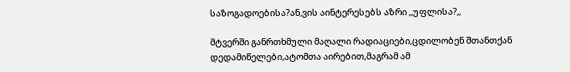საზოგადოებისა?ან,ვის აინტერესებს აზრი ,,უფლისა?,,

მტვერში განრთხმული მაღალი რადიაციები,ცდილობენ შთანთქან დედამიწელები,ატომთა აირებით,მაგრამ ამ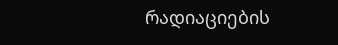რადიაციების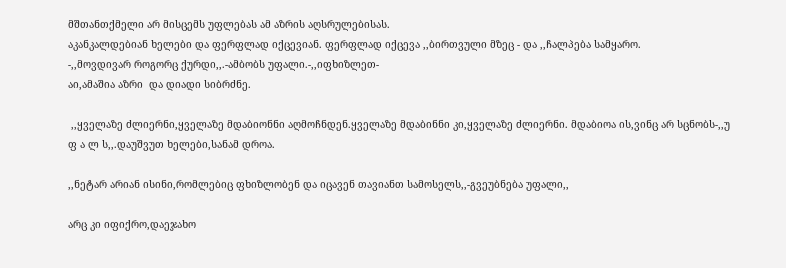მშთანთქმელი არ მისცემს უფლებას ამ აზრის აღსრულებისას.
აკანკალდებიან ხელები და ფერფლად იქცევიან. ფერფლად იქცევა ,,ბირთვული მზეც - და ,,ჩალპება სამყარო.
-,,მოვდივარ როგორც ქურდი,,.-ამბობს უფალი.-,,იფხიზლეთ-
აი,ამაშია აზრი  და დიადი სიბრძნე.

 ,,ყველაზე ძლიერნი,ყველაზე მდაბიონნი აღმოჩნდენ.ყველაზე მდაბინნი კი,ყველაზე ძლიერნი. მდაბიოა ის,ვინც არ სცნობს-,,უ ფ ა ლ ს,,.დაუშვუთ ხელები,სანამ დროა.

,,ნეტარ არიან ისინი,რომლებიც ფხიზლობენ და იცავენ თავიანთ სამოსელს,,-გვეუბნება უფალი,,

არც კი იფიქრო,დაეჯახო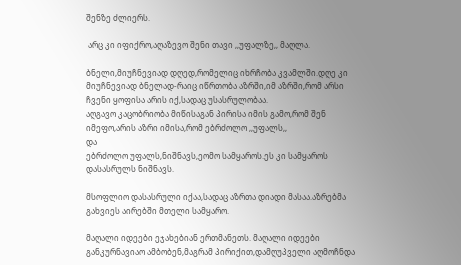შენზე ძლიერს.

 არც კი იფიქრო,აღაზევო შენი თავი ,,უფალზე,, მაღლა.

ბნელი,მიუჩნევიად დღედ,რომელიც იხრჩობა კვამლში.დღე კი მიუჩნევიად ბნელად-რაიც იწრთობა აზრში,იმ აზრში,რომ არსი ჩვენი ყოფისა არის იქ,სადაც უსასრულობაა.
აღგავო კაცობრიობა მიწისაგან პირისა იმის გამო,რომ შენ იმეფო,არის აზრი იმისა,რომ ებრძოლო ,,უფალს,,
და
ებრძოლო უფალს,ნიშნავს,ეომო სამყაროს.ეს კი სამყაროს დასასრულს ნიშნავს.

მსოფლიო დასასრული იქაა,სადაც აზრთა დიადი მასაა.აზრებმა გახვიეს აირებში მთელი სამყარო.

მაღალი იდეები ეჯახებიან ერთმანეთს. მაღალი იდეები განკურნავიაო ამბობენ,მაგრამ პირიქით,დამღუპველი აღმოჩნდა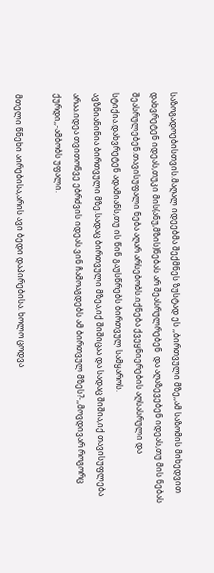საზოგადოებისთვის.მაღალ იდეებმა შექმნეს ზუსტად ეს ,,ბირთვული მზე,,ამ საზომის მიხედვით დახვრეტენ იდეას,თუკი მის(ანუ,მზის)ნებას არ შეასრულრებენ  და აღაზევებენ იდეას,თუ მის ნებას შეასრულებენ.თავისუფალი ნება აღარ არსებობს.იქნება ქვეყნიერების აღსასრული და სტიქია.დახვრეტენ ადამიანს,თუ ის წინ გაუსწრებს ბირთვულ სამყაროს.
ავზნიანინია ბირთვული მზე.სადაც ბირთვული მზეა,იქ შიშიცაა და სადაც შიშია,იქ თავისუფლება არაა.იდეა თვითონვე ებრძვის იდეას.ვინ ჩამოაგდებს ამ ბირთვულ მზეს?-,,მოვდივარ როგორც ქურდი,,-ამბობს უფალი.

მთელი წნეხი აირებისა,არის ავი ბედი დაპირებისა. ხოლო ცოდვა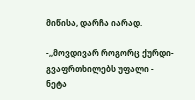მიწისა, დარჩა იარად.

-,,მოვდივარ როგორც ქურდი-გვაფრთხილებს უფალი - ნეტა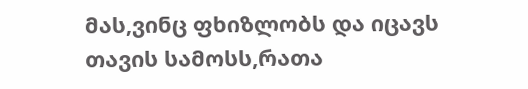მას,ვინც ფხიზლობს და იცავს თავის სამოსს,რათა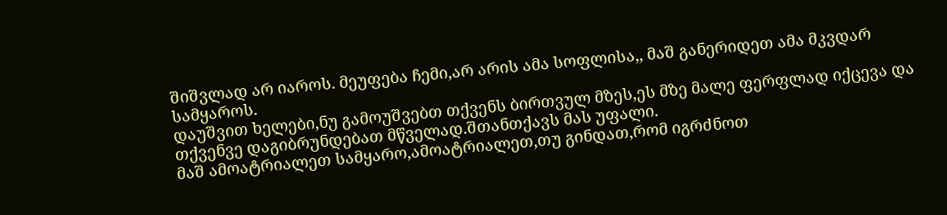შიშვლად არ იაროს. მეუფება ჩემი,არ არის ამა სოფლისა,, მაშ განერიდეთ ამა მკვდარ სამყაროს.
დაუშვით ხელები,ნუ გამოუშვებთ თქვენს ბირთვულ მზეს,ეს მზე მალე ფერფლად იქცევა და თქვენვე დაგიბრუნდებათ მწველად.შთანთქავს მას უფალი.
მაშ ამოატრიალეთ სამყარო,ამოატრიალეთ,თუ გინდათ,რომ იგრძნოთ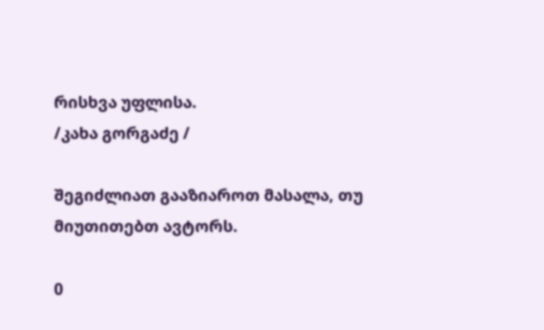რისხვა უფლისა.
/კახა გორგაძე /

შეგიძლიათ გააზიაროთ მასალა, თუ მიუთითებთ ავტორს.

0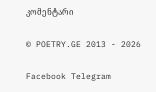კომენტარი

© POETRY.GE 2013 - 2026

Facebook Telegram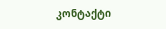კონტაქტი